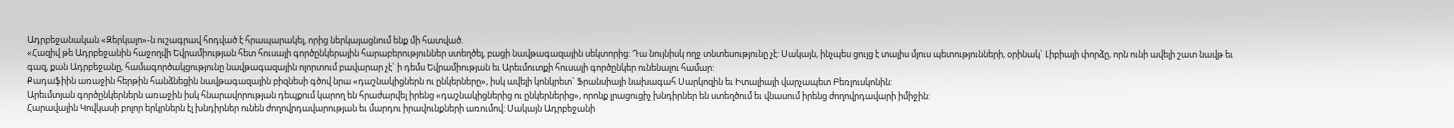Ադրբեջանական «Զերկալո»-ն ուշագրավ հոդված է հրապարակել, որից ներկայացնում ենք մի հատված.
«Հազիվ թե Ադրբեջանին հաջողվի Եվրամիության հետ հուսալի գործընկերային հարաբերություններ ստեղծել, բացի նավթագազային սեկտորից: Դա նույնիսկ ողջ տնտեսությունը չէ: Սակայն, ինչպես ցույց է տալիս մյուս պետությունների, օրինակ` Լիբիայի փորձը, որն ունի ավելի շատ նավթ եւ գազ, քան Ադրբեջանը, համագործակցությունը նավթագազային ոլորտում բավարար չէ` ի դեմս Եվրամիության եւ Արեւմուտքի հուսալի գործընկեր ունենալու համար:
Քադաֆիին առաջին հերթին հանձնեցին նավթագազային բիզնեսի գծով նրա «դաշնակիցներն ու ընկերները», իսկ ավելի կոնկրետ` Ֆրանսիայի նախագահ Սարկոզին եւ Իտալիայի վարչապետ Բեռլուսկոնին:
Արեւմտյան գործընկերներն առաջին իսկ հնարավորության դեպքում կարող են հրաժարվել իրենց «դաշնակիցներից ու ընկերներից», որոնք լրացուցիչ խնդիրներ են ստեղծում եւ վնասում իրենց ժողովրդավարի իմիջին:
Հարավային Կովկասի բոլոր երկրներն էլ խնդիրներ ունեն ժողովրդավարության եւ մարդու իրավունքների առումով: Սակայն Ադրբեջանի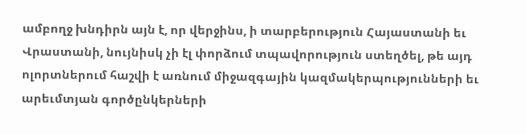ամբողջ խնդիրն այն է, որ վերջինս, ի տարբերություն Հայաստանի եւ Վրաստանի, նույնիսկ չի էլ փորձում տպավորություն ստեղծել, թե այդ ոլորտներում հաշվի է առնում միջազգային կազմակերպությունների եւ արեւմտյան գործընկերների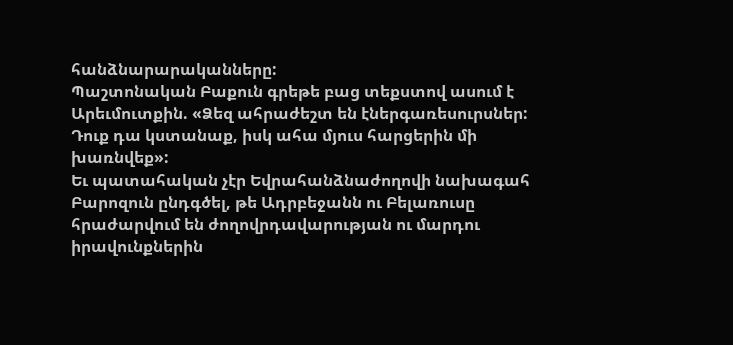հանձնարարականները:
Պաշտոնական Բաքուն գրեթե բաց տեքստով ասում է Արեւմուտքին. «Ձեզ ահրաժեշտ են էներգառեսուրսներ: Դուք դա կստանաք, իսկ ահա մյուս հարցերին մի խառնվեք»:
Եւ պատահական չէր Եվրահանձնաժողովի նախագահ Բարոզուն ընդգծել, թե Ադրբեջանն ու Բելառուսը հրաժարվում են ժողովրդավարության ու մարդու իրավունքներին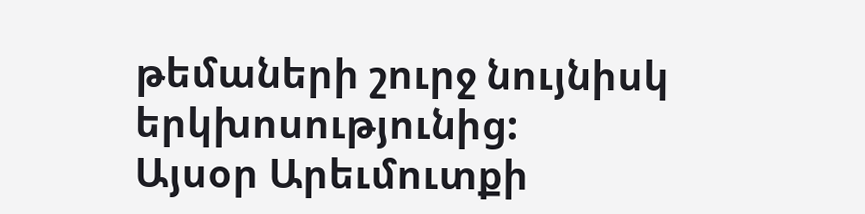թեմաների շուրջ նույնիսկ երկխոսությունից:
Այսօր Արեւմուտքի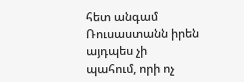հետ անգամ Ռուսաստանն իրեն այդպես չի պահում, որի ոչ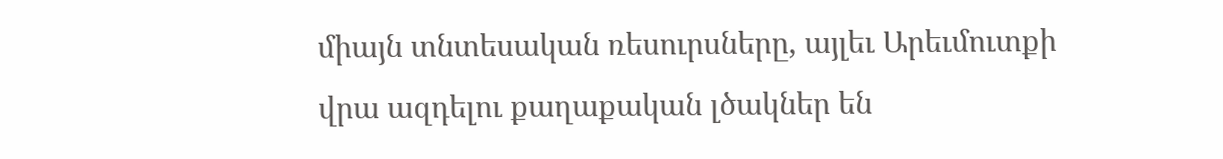միայն տնտեսական ռեսուրսները, այլեւ Արեւմուտքի վրա ազդելու քաղաքական լծակներ են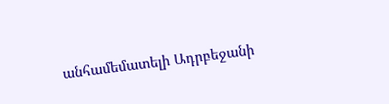անհամեմատելի Ադրբեջանի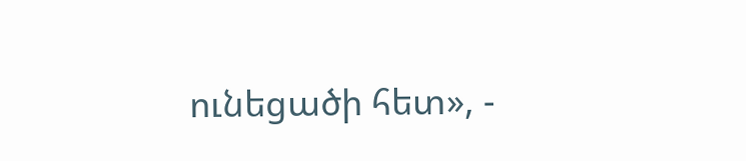ունեցածի հետ», -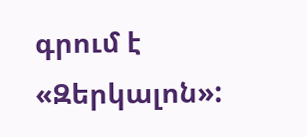գրում է «Զերկալոն»: